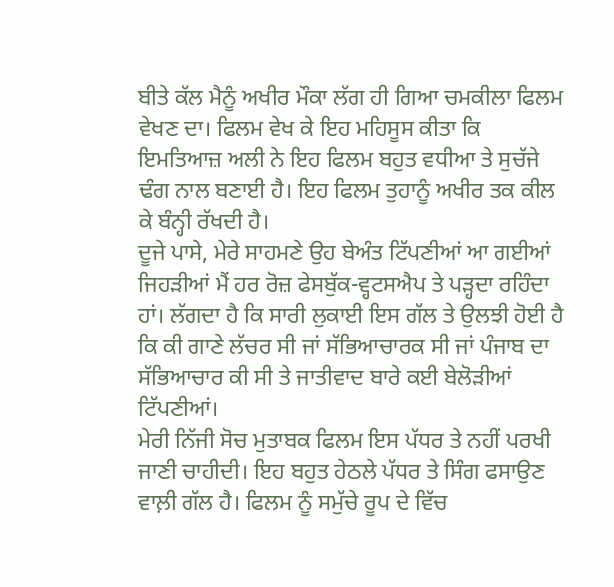ਬੀਤੇ ਕੱਲ ਮੈਨੂੰ ਅਖੀਰ ਮੌਕਾ ਲੱਗ ਹੀ ਗਿਆ ਚਮਕੀਲਾ ਫਿਲਮ ਵੇਖਣ ਦਾ। ਫਿਲਮ ਵੇਖ ਕੇ ਇਹ ਮਹਿਸੂਸ ਕੀਤਾ ਕਿ ਇਮਤਿਆਜ਼ ਅਲੀ ਨੇ ਇਹ ਫਿਲਮ ਬਹੁਤ ਵਧੀਆ ਤੇ ਸੁਚੱਜੇ ਢੰਗ ਨਾਲ ਬਣਾਈ ਹੈ। ਇਹ ਫਿਲਮ ਤੁਹਾਨੂੰ ਅਖੀਰ ਤਕ ਕੀਲ ਕੇ ਬੰਨ੍ਹੀ ਰੱਖਦੀ ਹੈ।
ਦੂਜੇ ਪਾਸੇ, ਮੇਰੇ ਸਾਹਮਣੇ ਉਹ ਬੇਅੰਤ ਟਿੱਪਣੀਆਂ ਆ ਗਈਆਂ ਜਿਹੜੀਆਂ ਮੈਂ ਹਰ ਰੋਜ਼ ਫੇਸਬੁੱਕ-ਵ੍ਹਟਸਐਪ ਤੇ ਪੜ੍ਹਦਾ ਰਹਿੰਦਾ ਹਾਂ। ਲੱਗਦਾ ਹੈ ਕਿ ਸਾਰੀ ਲੁਕਾਈ ਇਸ ਗੱਲ ਤੇ ਉਲਝੀ ਹੋਈ ਹੈ ਕਿ ਕੀ ਗਾਣੇ ਲੱਚਰ ਸੀ ਜਾਂ ਸੱਭਿਆਚਾਰਕ ਸੀ ਜਾਂ ਪੰਜਾਬ ਦਾ ਸੱਭਿਆਚਾਰ ਕੀ ਸੀ ਤੇ ਜਾਤੀਵਾਦ ਬਾਰੇ ਕਈ ਬੇਲੋੜੀਆਂ ਟਿੱਪਣੀਆਂ।
ਮੇਰੀ ਨਿੱਜੀ ਸੋਚ ਮੁਤਾਬਕ ਫਿਲਮ ਇਸ ਪੱਧਰ ਤੇ ਨਹੀਂ ਪਰਖੀ ਜਾਣੀ ਚਾਹੀਦੀ। ਇਹ ਬਹੁਤ ਹੇਠਲੇ ਪੱਧਰ ਤੇ ਸਿੰਗ ਫਸਾਉਣ ਵਾਲ਼ੀ ਗੱਲ ਹੈ। ਫਿਲਮ ਨੂੰ ਸਮੁੱਚੇ ਰੂਪ ਦੇ ਵਿੱਚ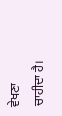ਵੇਖਣਾ ਚਾਹੀਦਾ ਹੈ।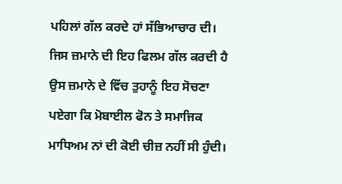ਪਹਿਲਾਂ ਗੱਲ ਕਰਦੇ ਹਾਂ ਸੱਭਿਆਚਾਰ ਦੀ। ਜਿਸ ਜ਼ਮਾਨੇ ਦੀ ਇਹ ਫਿਲਮ ਗੱਲ ਕਰਦੀ ਹੈ ਉਸ ਜ਼ਮਾਨੇ ਦੇ ਵਿੱਚ ਤੁਹਾਨੂੰ ਇਹ ਸੋਚਣਾ ਪਏਗਾ ਕਿ ਮੋਬਾਈਲ ਫੋਨ ਤੇ ਸਮਾਜਿਕ ਮਾਧਿਅਮ ਨਾਂ ਦੀ ਕੋਈ ਚੀਜ਼ ਨਹੀਂ ਸੀ ਹੁੰਦੀ।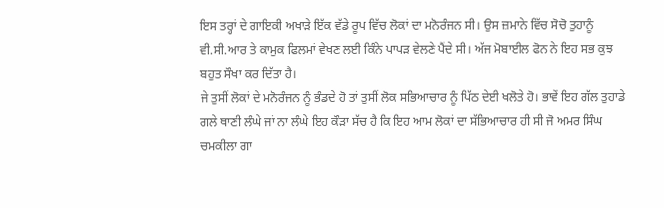ਇਸ ਤਰ੍ਹਾਂ ਦੇ ਗਾਇਕੀ ਅਖਾੜੇ ਇੱਕ ਵੱਡੇ ਰੂਪ ਵਿੱਚ ਲੋਕਾਂ ਦਾ ਮਨੋਰੰਜਨ ਸੀ। ਉਸ ਜ਼ਮਾਨੇ ਵਿੱਚ ਸੋਚੋ ਤੁਹਾਨੂੰ ਵੀ.ਸੀ.ਆਰ ਤੇ ਕਾਮੁਕ ਫਿਲਮਾਂ ਵੇਖਣ ਲਈ ਕਿੰਨੇ ਪਾਪੜ ਵੇਲਣੇ ਪੈਂਦੇ ਸੀ। ਅੱਜ ਮੋਬਾਈਲ ਫੋਨ ਨੇ ਇਹ ਸਭ ਕੁਝ ਬਹੁਤ ਸੌਖਾ ਕਰ ਦਿੱਤਾ ਹੈ।
ਜੇ ਤੁਸੀਂ ਲੋਕਾਂ ਦੇ ਮਨੋਰੰਜਨ ਨੂੰ ਭੰਡਦੇ ਹੋ ਤਾਂ ਤੁਸੀਂ ਲੋਕ ਸਭਿਆਚਾਰ ਨੂੰ ਪਿੱਠ ਦੇਈ ਖਲੋਤੇ ਹੋ। ਭਾਵੇਂ ਇਹ ਗੱਲ ਤੁਹਾਡੇ ਗਲੇ ਥਾਣੀ ਲੰਘੇ ਜਾਂ ਨਾ ਲੰਘੇ ਇਹ ਕੌੜਾ ਸੱਚ ਹੈ ਕਿ ਇਹ ਆਮ ਲੋਕਾਂ ਦਾ ਸੱਭਿਆਚਾਰ ਹੀ ਸੀ ਜੋ ਅਮਰ ਸਿੰਘ ਚਮਕੀਲਾ ਗਾ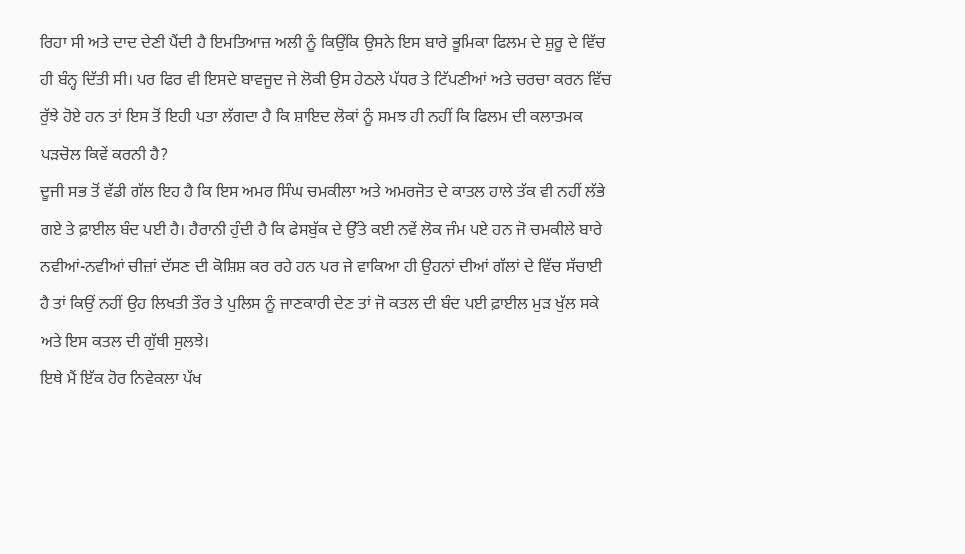ਰਿਹਾ ਸੀ ਅਤੇ ਦਾਦ ਦੇਣੀ ਪੈਂਦੀ ਹੈ ਇਮਤਿਆਜ਼ ਅਲੀ ਨੂੰ ਕਿਉਂਕਿ ਉਸਨੇ ਇਸ ਬਾਰੇ ਭੂਮਿਕਾ ਫਿਲਮ ਦੇ ਸ਼ੁਰੂ ਦੇ ਵਿੱਚ ਹੀ ਬੰਨ੍ਹ ਦਿੱਤੀ ਸੀ। ਪਰ ਫਿਰ ਵੀ ਇਸਦੇ ਬਾਵਜੂਦ ਜੇ ਲੋਕੀ ਉਸ ਹੇਠਲੇ ਪੱਧਰ ਤੇ ਟਿੱਪਣੀਆਂ ਅਤੇ ਚਰਚਾ ਕਰਨ ਵਿੱਚ ਰੁੱਝੇ ਹੋਏ ਹਨ ਤਾਂ ਇਸ ਤੋਂ ਇਹੀ ਪਤਾ ਲੱਗਦਾ ਹੈ ਕਿ ਸ਼ਾਇਦ ਲੋਕਾਂ ਨੂੰ ਸਮਝ ਹੀ ਨਹੀਂ ਕਿ ਫਿਲਮ ਦੀ ਕਲਾਤਮਕ ਪੜਚੋਲ ਕਿਵੇਂ ਕਰਨੀ ਹੈ?
ਦੂਜੀ ਸਭ ਤੋਂ ਵੱਡੀ ਗੱਲ ਇਹ ਹੈ ਕਿ ਇਸ ਅਮਰ ਸਿੰਘ ਚਮਕੀਲਾ ਅਤੇ ਅਮਰਜੋਤ ਦੇ ਕਾਤਲ ਹਾਲੇ ਤੱਕ ਵੀ ਨਹੀਂ ਲੱਭੇ ਗਏ ਤੇ ਫ਼ਾਈਲ ਬੰਦ ਪਈ ਹੈ। ਹੈਰਾਨੀ ਹੁੰਦੀ ਹੈ ਕਿ ਫੇਸਬੁੱਕ ਦੇ ਉੱਤੇ ਕਈ ਨਵੇਂ ਲੋਕ ਜੰਮ ਪਏ ਹਨ ਜੋ ਚਮਕੀਲੇ ਬਾਰੇ ਨਵੀਆਂ-ਨਵੀਆਂ ਚੀਜ਼ਾਂ ਦੱਸਣ ਦੀ ਕੋਸ਼ਿਸ਼ ਕਰ ਰਹੇ ਹਨ ਪਰ ਜੇ ਵਾਕਿਆ ਹੀ ਉਹਨਾਂ ਦੀਆਂ ਗੱਲਾਂ ਦੇ ਵਿੱਚ ਸੱਚਾਈ ਹੈ ਤਾਂ ਕਿਉਂ ਨਹੀਂ ਉਹ ਲਿਖਤੀ ਤੌਰ ਤੇ ਪੁਲਿਸ ਨੂੰ ਜਾਣਕਾਰੀ ਦੇਣ ਤਾਂ ਜੋ ਕਤਲ ਦੀ ਬੰਦ ਪਈ ਫ਼ਾਈਲ ਮੁੜ ਖੁੱਲ ਸਕੇ ਅਤੇ ਇਸ ਕਤਲ ਦੀ ਗੁੱਥੀ ਸੁਲਝੇ।
ਇਥੇ ਮੈਂ ਇੱਕ ਹੋਰ ਨਿਵੇਕਲਾ ਪੱਖ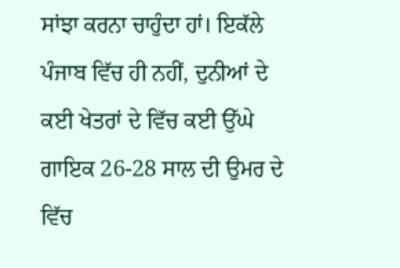ਸਾਂਝਾ ਕਰਨਾ ਚਾਹੁੰਦਾ ਹਾਂ। ਇਕੱਲੇ ਪੰਜਾਬ ਵਿੱਚ ਹੀ ਨਹੀਂ, ਦੁਨੀਆਂ ਦੇ ਕਈ ਖੇਤਰਾਂ ਦੇ ਵਿੱਚ ਕਈ ਉੱਘੇ ਗਾਇਕ 26-28 ਸਾਲ ਦੀ ਉਮਰ ਦੇ ਵਿੱਚ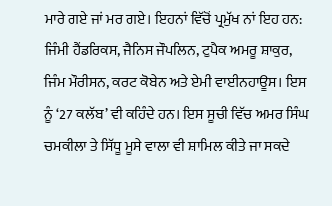ਮਾਰੇ ਗਏ ਜਾਂ ਮਰ ਗਏ। ਇਹਨਾਂ ਵਿੱਚੋਂ ਪ੍ਰਮੁੱਖ ਨਾਂ ਇਹ ਹਨ: ਜਿੰਮੀ ਹੈਂਡਰਿਕਸ, ਜੈਨਿਸ ਜੌਪਲਿਨ, ਟੁਪੈਕ ਅਮਰੂ ਸ਼ਾਕੁਰ, ਜਿੰਮ ਮੌਰੀਸਨ, ਕਰਟ ਕੋਬੇਨ ਅਤੇ ਏਮੀ ਵਾਈਨਹਾਊਸ। ਇਸ ਨੂੰ ‘27 ਕਲੱਬ’ ਵੀ ਕਹਿੰਦੇ ਹਨ। ਇਸ ਸੂਚੀ ਵਿੱਚ ਅਮਰ ਸਿੰਘ ਚਮਕੀਲਾ ਤੇ ਸਿੱਧੂ ਮੂਸੇ ਵਾਲਾ ਵੀ ਸ਼ਾਮਿਲ ਕੀਤੇ ਜਾ ਸਕਦੇ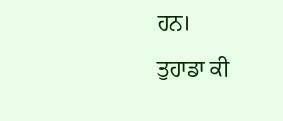ਹਨ।
ਤੁਹਾਡਾ ਕੀ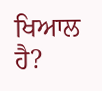ਖਿਆਲ ਹੈ?